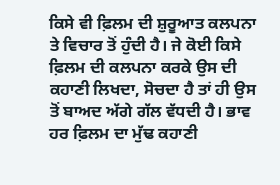ਕਿਸੇ ਵੀ ਫ਼ਿਲਮ ਦੀ ਸ਼ੁਰੂਆਤ ਕਲਪਨਾ ਤੇ ਵਿਚਾਰ ਤੋਂ ਹੁੰਦੀ ਹੈ। ਜੇ ਕੋਈ ਕਿਸੇ ਫ਼ਿਲਮ ਦੀ ਕਲਪਨਾ ਕਰਕੇ ਉਸ ਦੀ ਕਹਾਣੀ ਲਿਖਦਾ, ਸੋਚਦਾ ਹੈ ਤਾਂ ਹੀ ਉਸ ਤੋਂ ਬਾਅਦ ਅੱਗੇ ਗੱਲ ਵੱਧਦੀ ਹੈ। ਭਾਵ ਹਰ ਫ਼ਿਲਮ ਦਾ ਮੁੱਢ ਕਹਾਣੀ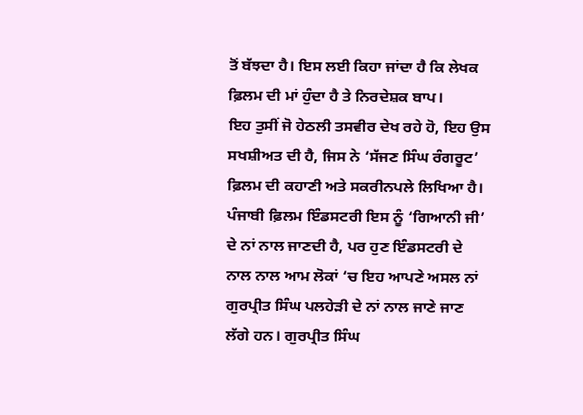ਤੋਂ ਬੱਝਦਾ ਹੈ। ਇਸ ਲਈ ਕਿਹਾ ਜਾਂਦਾ ਹੈ ਕਿ ਲੇਖਕ ਫ਼ਿਲਮ ਦੀ ਮਾਂ ਹੁੰਦਾ ਹੈ ਤੇ ਨਿਰਦੇਸ਼ਕ ਬਾਪ।
ਇਹ ਤੁਸੀਂ ਜੋ ਹੇਠਲੀ ਤਸਵੀਰ ਦੇਖ ਰਹੇ ਹੋ, ਇਹ ਉਸ ਸਖਸ਼ੀਅਤ ਦੀ ਹੈ, ਜਿਸ ਨੇ ‘ਸੱਜਣ ਸਿੰਘ ਰੰਗਰੂਟ’ ਫ਼ਿਲਮ ਦੀ ਕਹਾਣੀ ਅਤੇ ਸਕਰੀਨਪਲੇ ਲਿਖਿਆ ਹੈ। ਪੰਜਾਬੀ ਫ਼ਿਲਮ ਇੰਡਸਟਰੀ ਇਸ ਨੂੰ ‘ਗਿਆਨੀ ਜੀ’ ਦੇ ਨਾਂ ਨਾਲ ਜਾਣਦੀ ਹੈ, ਪਰ ਹੁਣ ਇੰਡਸਟਰੀ ਦੇ ਨਾਲ ਨਾਲ ਆਮ ਲੋਕਾਂ ‘ਚ ਇਹ ਆਪਣੇ ਅਸਲ ਨਾਂ ਗੁਰਪ੍ਰੀਤ ਸਿੰਘ ਪਲਹੇੜੀ ਦੇ ਨਾਂ ਨਾਲ ਜਾਣੇ ਜਾਣ ਲੱਗੇ ਹਨ। ਗੁਰਪ੍ਰੀਤ ਸਿੰਘ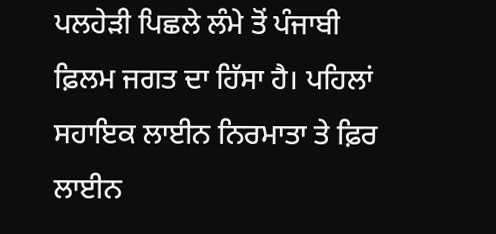ਪਲਹੇੜੀ ਪਿਛਲੇ ਲੰਮੇ ਤੋਂ ਪੰਜਾਬੀ ਫ਼ਿਲਮ ਜਗਤ ਦਾ ਹਿੱਸਾ ਹੈ। ਪਹਿਲਾਂ ਸਹਾਇਕ ਲਾਈਨ ਨਿਰਮਾਤਾ ਤੇ ਫ਼ਿਰ ਲਾਈਨ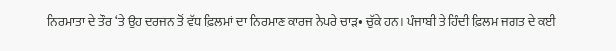ਨਿਰਮਾਤਾ ਦੇ ਤੌਰ ‘ਤੇ ਉਹ ਦਰਜਨ ਤੋਂ ਵੱਧ ਫ਼ਿਲਮਾਂ ਦਾ ਨਿਰਮਾਣ ਕਾਰਜ ਨੇਪਰੇ ਚਾੜ• ਚੁੱਕੇ ਹਨ। ਪੰਜਾਬੀ ਤੇ ਹਿੰਦੀ ਫ਼ਿਲਮ ਜਗਤ ਦੇ ਕਈ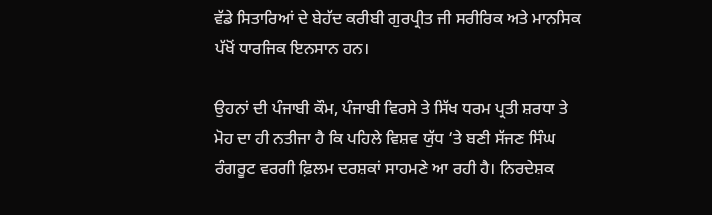ਵੱਡੇ ਸਿਤਾਰਿਆਂ ਦੇ ਬੇਹੱਦ ਕਰੀਬੀ ਗੁਰਪ੍ਰੀਤ ਜੀ ਸਰੀਰਿਕ ਅਤੇ ਮਾਨਸਿਕ ਪੱਖੋਂ ਧਾਰਜਿਕ ਇਨਸਾਨ ਹਨ।

ਉਹਨਾਂ ਦੀ ਪੰਜਾਬੀ ਕੌਮ, ਪੰਜਾਬੀ ਵਿਰਸੇ ਤੇ ਸਿੱਖ ਧਰਮ ਪ੍ਰਤੀ ਸ਼ਰਧਾ ਤੇ ਮੋਹ ਦਾ ਹੀ ਨਤੀਜਾ ਹੈ ਕਿ ਪਹਿਲੇ ਵਿਸ਼ਵ ਯੁੱਧ ‘ਤੇ ਬਣੀ ਸੱਜਣ ਸਿੰਘ ਰੰਗਰੂਟ ਵਰਗੀ ਫ਼ਿਲਮ ਦਰਸ਼ਕਾਂ ਸਾਹਮਣੇ ਆ ਰਹੀ ਹੈ। ਨਿਰਦੇਸ਼ਕ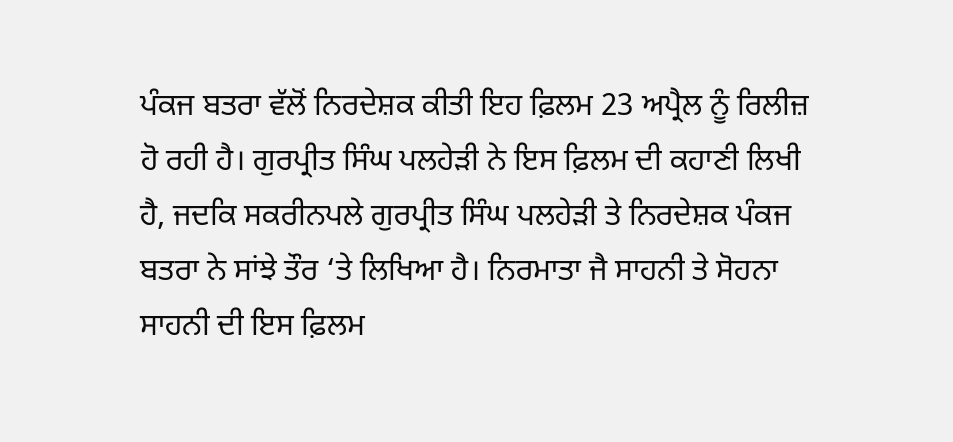ਪੰਕਜ ਬਤਰਾ ਵੱਲੋਂ ਨਿਰਦੇਸ਼ਕ ਕੀਤੀ ਇਹ ਫ਼ਿਲਮ 23 ਅਪ੍ਰੈਲ ਨੂੰ ਰਿਲੀਜ਼ ਹੋ ਰਹੀ ਹੈ। ਗੁਰਪ੍ਰੀਤ ਸਿੰਘ ਪਲਹੇੜੀ ਨੇ ਇਸ ਫ਼ਿਲਮ ਦੀ ਕਹਾਣੀ ਲਿਖੀ ਹੈ, ਜਦਕਿ ਸਕਰੀਨਪਲੇ ਗੁਰਪ੍ਰੀਤ ਸਿੰਘ ਪਲਹੇੜੀ ਤੇ ਨਿਰਦੇਸ਼ਕ ਪੰਕਜ ਬਤਰਾ ਨੇ ਸਾਂਝੇ ਤੌਰ ‘ਤੇ ਲਿਖਿਆ ਹੈ। ਨਿਰਮਾਤਾ ਜੈ ਸਾਹਨੀ ਤੇ ਸੋਹਨਾ ਸਾਹਨੀ ਦੀ ਇਸ ਫ਼ਿਲਮ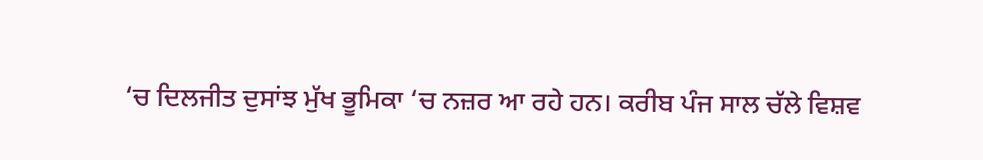‘ਚ ਦਿਲਜੀਤ ਦੁਸਾਂਝ ਮੁੱਖ ਭੂਮਿਕਾ ‘ਚ ਨਜ਼ਰ ਆ ਰਹੇ ਹਨ। ਕਰੀਬ ਪੰਜ ਸਾਲ ਚੱਲੇ ਵਿਸ਼ਵ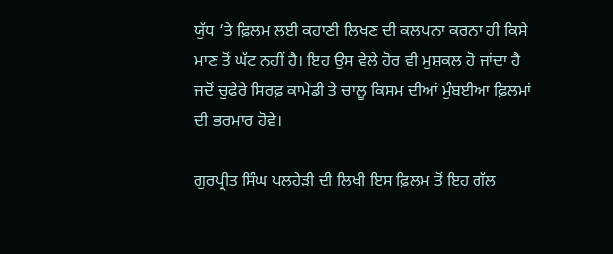ਯੁੱਧ ‘ਤੇ ਫ਼ਿਲਮ ਲਈ ਕਹਾਣੀ ਲਿਖਣ ਦੀ ਕਲਪਨਾ ਕਰਨਾ ਹੀ ਕਿਸੇ ਮਾਣ ਤੋਂ ਘੱਟ ਨਹੀਂ ਹੈ। ਇਹ ਉਸ ਵੇਲੇ ਹੋਰ ਵੀ ਮੁਸ਼ਕਲ ਹੋ ਜਾਂਦਾ ਹੈ ਜਦੋਂ ਚੁਫੇਰੇ ਸਿਰਫ਼ ਕਾਮੇਡੀ ਤੇ ਚਾਲੂ ਕਿਸਮ ਦੀਆਂ ਮੁੰਬਈਆ ਫ਼ਿਲਮਾਂ ਦੀ ਭਰਮਾਰ ਹੋਵੇ।

ਗੁਰਪ੍ਰੀਤ ਸਿੰਘ ਪਲਹੇੜੀ ਦੀ ਲਿਖੀ ਇਸ ਫ਼ਿਲਮ ਤੋਂ ਇਹ ਗੱਲ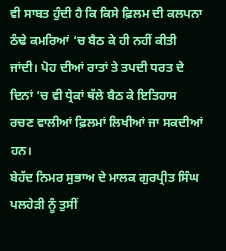ਵੀ ਸਾਬਤ ਹੁੰਦੀ ਹੈ ਕਿ ਕਿਸੇ ਫ਼ਿਲਮ ਦੀ ਕਲਪਨਾ ਠੰਢੇ ਕਮਰਿਆਂ ‘ਚ ਬੈਠ ਕੇ ਹੀ ਨਹੀਂ ਕੀਤੀ ਜਾਂਦੀ। ਪੋਹ ਦੀਆਂ ਰਾਤਾਂ ਤੇ ਤਪਦੀ ਧਰਤ ਦੇ ਦਿਨਾਂ ‘ਚ ਵੀ ਧ੍ਰੇਕਾਂ ਥੱਲੇ ਬੈਠ ਕੇ ਇਤਿਹਾਸ ਰਚਣ ਵਾਲੀਆਂ ਫ਼ਿਲਮਾਂ ਲਿਖੀਆਂ ਜਾ ਸਕਦੀਆਂ ਹਨ।
ਬੇਹੱਦ ਨਿਮਰ ਸੁਭਾਅ ਦੇ ਮਾਲਕ ਗੁਰਪ੍ਰੀਤ ਸਿੰਘ ਪਲਹੇੜੀ ਨੂੰ ਤੁਸੀਂ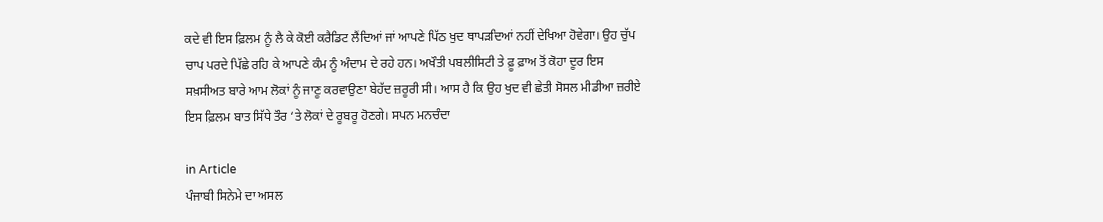ਕਦੇ ਵੀ ਇਸ ਫ਼ਿਲਮ ਨੂੰ ਲੈ ਕੇ ਕੋਈ ਕਰੈਡਿਟ ਲੈਂਦਿਆਂ ਜਾਂ ਆਪਣੇ ਪਿੱਠ ਖੁਦ ਥਾਪੜਦਿਆਂ ਨਹੀਂ ਦੇਖਿਆ ਹੋਵੇਗਾ। ਉਹ ਚੁੱਪ ਚਾਪ ਪਰਦੇ ਪਿੱਛੇ ਰਹਿ ਕੇ ਆਪਣੇ ਕੰਮ ਨੂੰ ਅੰਦਾਮ ਦੇ ਰਹੇ ਹਨ। ਅਖੌਤੀ ਪਬਲੀਸਿਟੀ ਤੇ ਫ਼ੂ ਫ਼ਾਅ ਤੋਂ ਕੋਹਾ ਦੂਰ ਇਸ ਸਖ਼ਸੀਅਤ ਬਾਰੇ ਆਮ ਲੋਕਾਂ ਨੂੰ ਜਾਣੂ ਕਰਵਾਉਣਾ ਬੇਹੱਦ ਜ਼ਰੂਰੀ ਸੀ। ਆਸ ਹੈ ਕਿ ਉਹ ਖੁਦ ਵੀ ਛੇਤੀ ਸੋਸਲ ਮੀਡੀਆ ਜ਼ਰੀਏ ਇਸ ਫ਼ਿਲਮ ਬਾਤ ਸਿੱਧੇ ਤੌਰ ‘ਤੇ ਲੋਕਾਂ ਦੇ ਰੂਬਰੂ ਹੋਣਗੇ। ਸਪਨ ਮਨਚੰਦਾ

in Article
ਪੰਜਾਬੀ ਸਿਨੇਮੇ ਦਾ ਅਸਲ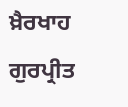ਖ਼ੈਰਖਾਹ ਗੁਰਪ੍ਰੀਤ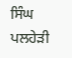ਸਿੰਘ ਪਲਹੇੜੀ